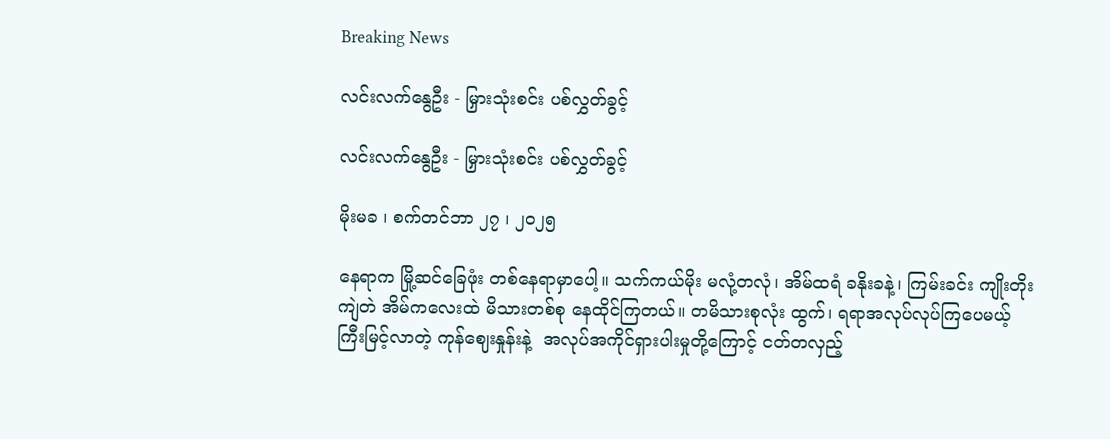Breaking News

လင်းလက်နွေဦး - မြှားသုံးစင်း ပစ်လွှတ်ခွင့်

လင်းလက်နွေဦး - မြှားသုံးစင်း ပစ်လွှတ်ခွင့်

မိုးမခ ၊ စက်တင်ဘာ ၂၇ ၊ ၂၀၂၅

နေရာက မြို့ဆင်ခြေဖုံး တစ်နေရာမှာပေါ့။ သက်ကယ်မိုး မလုံ့တလုံ၊ အိမ်ထရံ ခနိုးခနဲ့၊ ကြမ်းခင်း ကျိုးတိုးကျဲတဲ အိမ်ကလေးထဲ မိသားတစ်စု နေထိုင်ကြတယ်။ တမိသားစုလုံး ထွက်၊ ရရာအလုပ်လုပ်ကြပေမယ့် ကြီးမြင့်လာတဲ့ ကုန်ဈေးနှုန်းနဲ့  အလုပ်အကိုင်ရှားပါးမှုတို့ကြောင့် ငတ်တလှည့်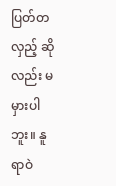ပြတ်တလှည့် ဆိုလည်း မမှားပါဘူး။ နူရာဝဲ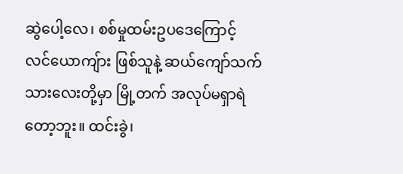ဆွဲပေါ့လေ၊ စစ်မှုထမ်းဥပဒေကြောင့် လင်ယောကျ်ား ဖြစ်သူနဲ့ ဆယ်ကျော်သက် သားလေးတို့မှာ မြို့တက် အလုပ်မရှာရဲတော့ဘူး။ ထင်းခွဲ၊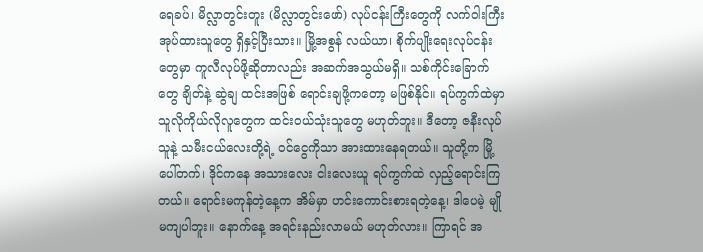ရေခပ်၊ မိလ္လာတွင်းတူး (မိလ္လာတွင်းဖော်) လုပ်ငန်းကြီးတွေကို လက်ဝါးကြီးအုပ်ထားသူတွေ ရှိနှင့်ပြီးသား။ မြို့အစွန် လယ်ယာ၊ စိုက်ပျိုးရေးလုပ်ငန်းတွေမှာ ကူလီလုပ်ဖို့ဆိုတာလည်း အဆက်အသွယ်မရှိ။ သစ်‌ကိုင်းခြောက်တွေ ချိတ်နဲ့ ဆွဲချ ထင်းအဖြစ် ရောင်းချဖို့ကတော့ မဖြစ်နိုင်။ ရပ်ကွက်ထဲမှာ သူလိုကိုယ်လိုလူတွေက ထင်းဝယ်သုံးသူတွေ မဟုတ်ဘူး။ ဒီတော့ ဇနီးလုပ်သူနဲ့ သမီးငယ်လေးတို့ရဲ့ ဝင်ငွေကိုသာ အားထားနေရတယ်။ သူတို့က မြို့ပေါ်တက်၊ ဒိုင်ကနေ အသားလေး ငါးလေးယူ ရပ်ကွက်ထဲ လှည့်ရောင်းကြတယ်။ ရောင်းမကုန်တဲ့နေ့က အိမ်မှာ ဟင်းကောင်းစားရတဲ့နေ့၊ ဒါပေမဲ့ မျိုမကျပါဘူး။ နောက်နေ့ အရင်းနည်းလာမယ် မဟုတ်လား။ ကြာရင် အ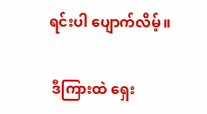ရင်းပါ ပျောက်လိမ့်။

 ဒီကြားထဲ ရှေး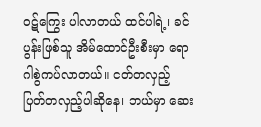ဝဋ်ကြွေး ပါလာတယ် ထင်ပါရဲ့၊ ခင်ပွန်းဖြစ်သူ အိမ်ထောင်ဦးစီးမှာ ရောဂါစွဲကပ်လာတယ်။ ငတ်တလှည့် ပြတ်တလှည့်ပါဆိုနေ၊ ဘယ်မှာ ဆေး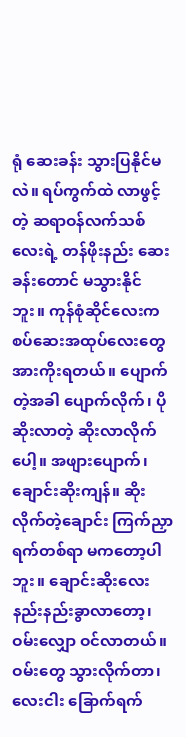ရုံ ဆေးခန်း သွားပြနိုင်မလဲ။ ရပ်ကွက်ထဲ လာဖွင့်တဲ့ ဆရာဝန်လက်သစ်လေးရဲ့ တန်ဖိုးနည်း ဆေးခန်းတောင် မသွားနိုင်ဘူး။ ကုန်စုံဆိုင်လေးက စပ်ဆေးအထုပ်လေးတွေ အားကိုးရတယ်။ ပျောက်တဲ့အခါ ပျောက်လိုက်၊ ပိုဆိုးလာတဲ့ ဆိုးလာလိုက်ပေါ့။ အဖျားပျောက်၊ ချောင်းဆိုးကျန်။ ဆိုးလိုက်တဲ့ချောင်း ကြက်ညှာ ရက်တစ်ရာ မကတော့ပါဘူး။ ချောင်းဆိုးလေး နည်းနည်းခွာလာတော့၊ ဝမ်းလျှော ဝင်လာတယ်။ ဝမ်းတွေ သွားလိုက်တာ၊ လေးငါး ခြောက်ရက်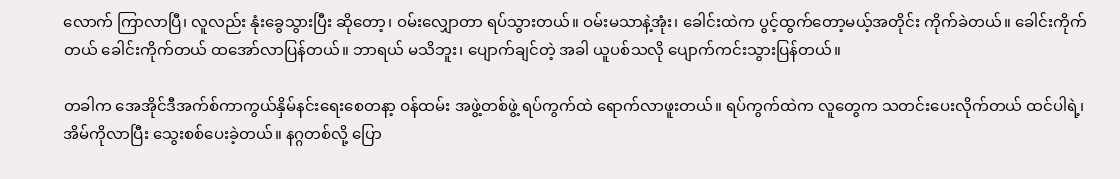လောက် ကြာလာပြီ၊ လူလည်း နုံးခွေသွားပြီး ဆိုတော့၊ ဝမ်းလျှောတာ ရပ်သွားတယ်။ ဝမ်းမသာနဲ့အုံး၊ ခေါင်းထဲက ပွင့်ထွက်တော့မယ့်အတိုင်း ကိုက်ခဲတယ်။ ခေါင်းကိုက်တယ် ခေါင်းကိုက်တယ် ထအော်လာပြန်တယ်။ ဘာရယ် မသိဘူး၊ ပျောက်ချင်တဲ့ အခါ ယူပစ်သလို ပျောက်ကင်းသွားပြန်တယ်။

တခါက အေအိုင်ဒီအက်စ်ကာကွယ်နှိမ်နင်းရေးစေတနာ့ ဝန်ထမ်း အဖွဲ့တစ်ဖွဲ့ ရပ်ကွက်ထဲ ရောက်လာဖူးတယ်။ ရပ်ကွက်ထဲက လူတွေက သတင်းပေးလိုက်တယ် ထင်ပါရဲ့၊ အိမ်ကိုလာပြီး သွေးစစ်ပေးခဲ့တယ်။ နဂ္ဂတစ်လို့ ပြော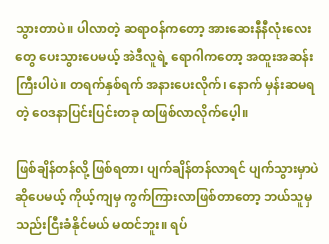သွားတာပဲ။ ပါလာတဲ့ ဆရာဝန်ကတော့ အားဆေးနီနီလုံး‌လေးတွေ ပေးသွားပေမယ့် အဲဒီလူရဲ့ ရောဂါကတော့ အထူးအဆန်းကြီးပါပဲ။ တရက်နှစ်ရက် အနားပေးလိုက်၊ နောက် မှန်းဆမရတဲ့ ဝေဒနာပြင်းပြင်းတခု ထဖြစ်လာလိုက်ပေ့ါ။

ဖြစ်ချိန်တန်လို့ ဖြစ်ရတာ၊ ပျက်ချိန်တန်လာရင် ပျက်သွားမှာပဲ ဆိုပေမယ့် ကိုယ့်ကျမှ ကွက်ကြားလာဖြစ်တာတော့ ဘယ်သူမှ သည်းငြီးခံနိုင်မယ် မထင်ဘူး။ ရပ်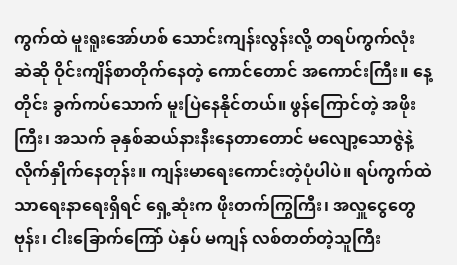ကွက်ထဲ မူးရူးအော်ဟစ် သောင်းကျန်းလွန်းလို့ တရပ်ကွက်လုံး ဆဲဆို ဝိုင်းကျိန်စာတိုက်နေတဲ့ ကောင်တောင် အကောင်းကြီး။ နေ့တိုင်း ခွက်ကပ်သောက် မူးပြဲနေနိုင်တယ်။ ဖွန်ကြောင်တဲ့ အဖိုးကြီး၊ အသက် ခုနှစ်ဆယ်နားနီးနေတာတောင် မလျော့သောဇွဲနဲ့ လိုက်နှိုက်နေတုန်း။ ကျန်းမာရေးကောင်းတဲ့ပုံပါပဲ။ ရပ်ကွက်ထဲ သာရေးနာရေးရှိရင် ရှေ့ဆုံးက ဖိုးတက်ကြွကြီး၊ အလှူငွေတွေ ဗုန်း၊ ငါးခြောက်ကြော် ပဲနှပ် မကျန် လစ်တတ်တဲ့သူကြီး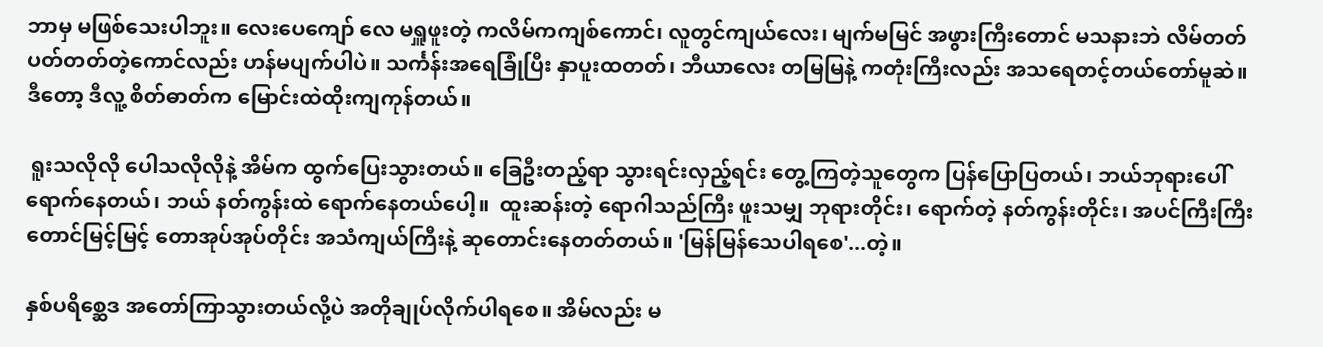ဘာမှ မဖြစ်သေးပါဘူး။ လေးပေကျော် လေ မရှူဖူးတဲ့ ကလိမ်ကကျစ်ကောင်၊ လူတွင်ကျယ်လေး၊ မျက်မမြင် အဖွားကြီးတောင် မသနားဘဲ လိမ်တတ် ပတ်တတ်တဲ့ကောင်လည်း ဟန်မပျက်ပါပဲ။ သင်္ကန်းအရေခြုံပြီး နှာပူးထတတ်၊ ဘီယာလေး တမြမြနဲ့ ကတုံးကြီးလည်း အသရေတင့်တယ်တော်မူဆဲ။ ဒီတော့ ဒီလူ့ စိတ်ဓာတ်က မြောင်းထဲထိုးကျကုန်တယ်။

 ရူးသလိုလို ပေါသလိုလိုနဲ့ အိမ်က ထွက်ပြေးသွားတယ်။ ခြေဦးတည့်ရာ သွားရင်းလှည့်ရင်း တွေ့ကြတဲ့သူတွေက ပြန်ပြောပြတယ်၊ ဘယ်ဘုရားပေါ် ရောက်နေတယ်၊ ဘယ် နတ်ကွန်းထဲ ရောက်နေတယ်‌ပေါ့။ ‌‌ ထူးဆန်းတဲ့ ရောဂါသည်ကြီး ဖူးသမျှ ဘုရားတိုင်း၊ ရောက်တဲ့ နတ်ကွန်းတိုင်း၊ အပင်ကြီးကြီး တောင်မြင့်မြင့် တောအုပ်အုပ်တိုင်း အသံကျယ်ကြီးနဲ့ ဆုတောင်းနေတတ်တယ်။ 'မြန်မြန်သေပါရစေ'...တဲ့။

နှစ်ပရိစ္ဆေဒ အတော်ကြာသွားတယ်လို့ပဲ အတိုချုပ်လိုက်ပါရ‌စေ။ အိမ်လည်း မ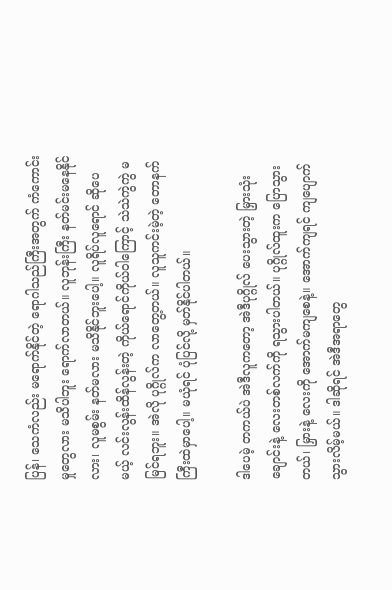ပြန်၊ သေကံလည်း မရောက်နိုင်တဲ့ ရောဂါသည်ကြီးအတွက် ကံကောင်းမှုတွေလား မသိပါဘူး ရောက်လာတယ်။ လူဘုန်းကြီး နတ်မင်းမနေနိုင်လား၊ လူမစွမ်း နတ်မလား မသိနိုင်ဘူးပေါ့။ လူရိပ်လူရောင် ဆိုပေမယ့် လင်းလွန်းထိန်လွန်းတဲ့ ကိုယ်ရောင်ကိုယ်ဝါကြောင့် သဲသဲကွဲကွဲ မမြင်ရဘူး။ အဲလို ပုဂ္ဂိုလ်က လာတွေ့တယ်။ လူသူကင်းမဲ့တဲ့ တောနက်ကြီးထဲမှာပေါ့။ မယုံရင် ပုံပြင်လို့ မှတ်နိုင်ပါတယ်။

ဒါပေမဲ့ တကယ်ပဲ အဲဒီလူကတော့ အဲဒီပုဂ္ဂိုလ် ပေးသွားတဲ့ မြှားသုံးချောင်းနဲ့ လေးတစ်လက်ကို ရသွားပါတယ်။ ပုဂ္ဂိုလ်ထူးက ပြောသွားတယ်၊ မြှားနဲ့ လေးကို အောက်မကျစေနဲ့။ အောက်ကျရင် ကျပျောက်သွားလိမ့်မယ်။ ဒါဆိုရင် အဲဒီအရာတွေ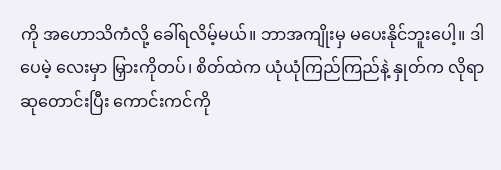ကို အဟောသိကံလို့ ခေါ်ရလိမ့်မယ်။ ဘာအကျိုးမှ ‌မပေးနိုင်ဘူးပေါ့။ ဒါပေမဲ့ လေးမှာ မြှားကိုတပ်၊ စိတ်ထဲက ယုံယုံကြည်ကြည်နဲ့ နှုတ်က လိုရာဆုတောင်းပြီး ကောင်းကင်ကို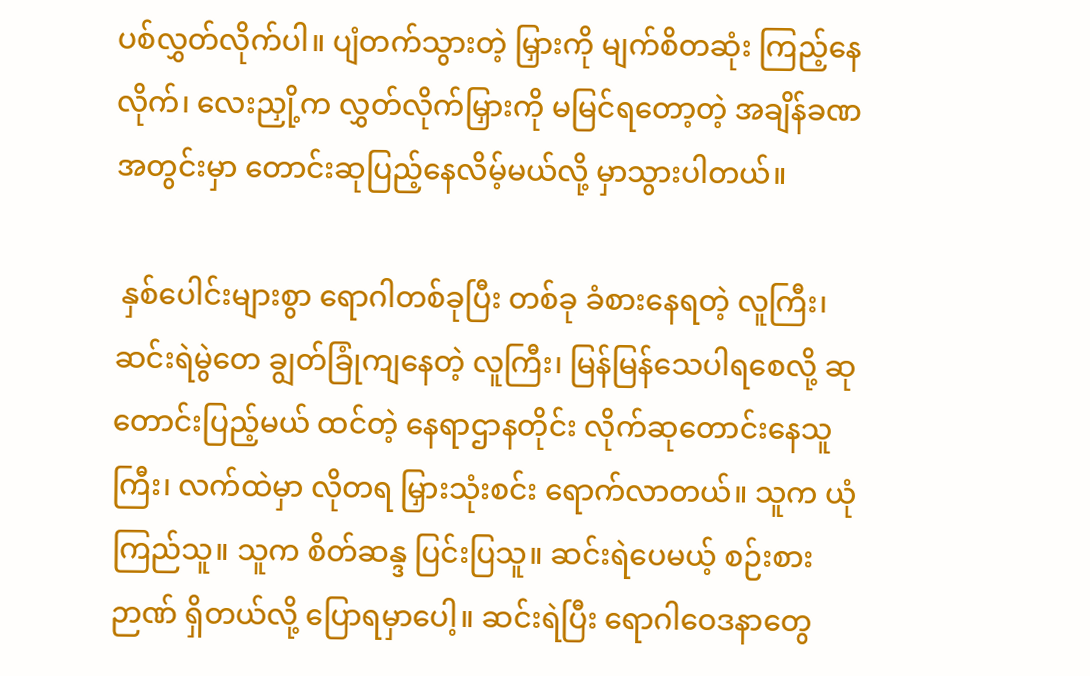ပစ်လွှတ်လိုက်ပါ။ ပျံတက်သွားတဲ့ မြှားကို မျက်စိတဆုံး ကြည့်နေလိုက်၊ ‌လေးညှို့က လွှတ်လိုက်မြှားကို မမြင်ရတော့တဲ့ အချိန်ခဏအတွင်းမှာ တောင်းဆု‌ပြည့်နေလိမ့်မယ်လို့ မှာသွားပါတယ်။

 နှစ်ပေါင်းများစွာ ရောဂါတစ်ခုပြီး တစ်ခု ခံစားနေရတဲ့ လူကြီး၊ ဆင်းရဲမွဲတေ ချွတ်ခြုံကျနေတဲ့ လူကြီး၊ မြန်မြန်သေပါရစေလို့ ဆုတောင်းပြည့်မယ် ထင်တဲ့ နေရာဌာနတိုင်း လိုက်ဆုတောင်းနေသူကြီး၊ လက်ထဲမှာ လိုတရ မြှားသုံးစင်း ရောက်လာတယ်။ သူက ယုံကြည်သူ။ သူက စိတ်ဆန္ဒ ပြင်းပြသူ။ ဆင်းရဲပေမယ့် စဉ်းစားဉာဏ် ရှိတယ်လို့ ပြောရမှာပေါ့။ ဆင်းရဲပြီး ရောဂါဝေဒနာတွေ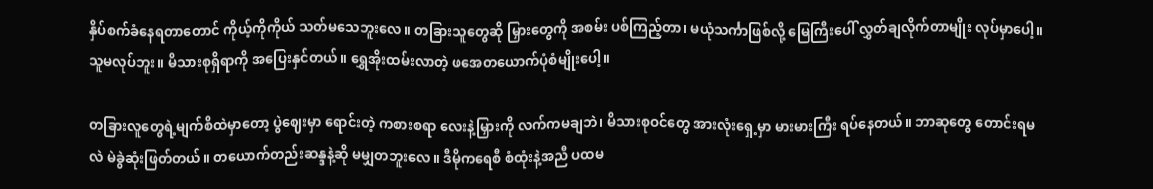နှိပ်စက်ခံနေရတာတောင် ကိုယ့်ကိုကိုယ် သတ်မသေဘူးလေ။ တခြားသူတွေဆို မြှားတွေကို အစမ်း ပစ်ကြည့်တာ၊ မယုံသင်္ကာဖြစ်လို့ မြေကြီးပေါ် လွှတ်ချလိုက်တာမျိုး လုပ်မှာပေါ့။ သူမလုပ်ဘူး။ မိသားစုရှိရာကို အပြေးနှင်တယ်။ ရွှေအိုးထမ်းလာတဲ့ ဖအေတယောက်ပုံစံမျိုးပေါ့။

တခြားလူတွေရဲ့မျက်စိထဲမှာတော့ ပွဲဈေးမှာ ရောင်းတဲ့ ကစားစရာ လေးနဲ့မြှားကို လက်ကမချဘဲ၊ မိသားစုဝင်တွေ အားလုံးရှေ့မှာ မားမားကြီး ရပ်နေတယ်။ ဘာဆုတွေ တောင်းရမလဲ မဲခွဲဆုံးဖြတ်တယ်။ တယောက်တည်းဆန္ဒနဲ့ဆို မမျှတဘူးလေ။ ဒီမိုကရေစီ စံထုံးနဲ့အညီ ပထမ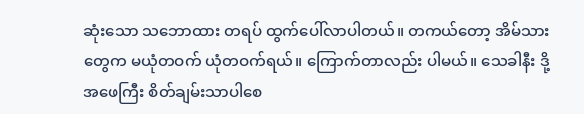ဆုံးသော သဘောထား တရပ် ထွက်ပေါ်လာပါတယ်။ တကယ်တော့ အိမ်သားတွေက မယုံတဝက် ယုံတဝက်ရယ်။ ကြောက်တာလည်း ပါမယ်။ သေခါနီး ဒို့အဖေကြီး စိတ်ချမ်းသာ‌ပါစေ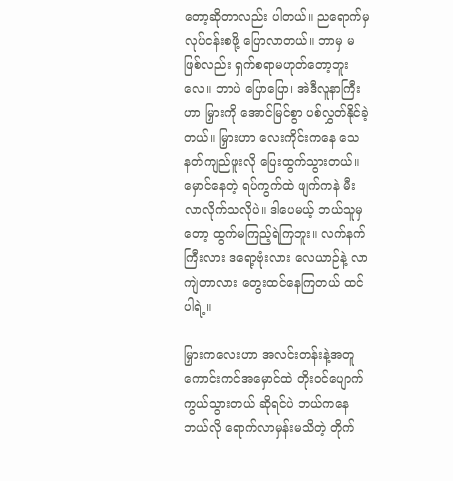တော့ဆိုတာလည်း ပါတယ်။ ညရောက်မှ လုပ်ငန်းစဖို့ ပြောလာတယ်။ ဘာမှ မဖြစ်လည်း ရှက်စရာမဟုတ်တော့ဘူးလေ။ ဘာပဲ ပြောပြော၊ အဲဒီလူနာကြီးဟာ မြှားကို အောင်မြင်စွာ ပစ်လွှတ်နိုင်ခဲ့တယ်။ မြှားဟာ လေးကိုင်းကနေ သေနတ်ကျည်ဖူးလို ပြေးထွက်သွားတယ်။ မှောင်နေတဲ့ ရပ်ကွက်ထဲ ဖျက်ကနဲ မီးလာလိုက်သလိုပဲ။ ဒါပေမယ့် ဘယ်သူမှတော့ ထွက်မကြည့်ရဲကြဘူး။ လက်နက်ကြီးလား ဒရော့ဗုံးလား လေယာဉ်နဲ့ လာကျဲတာလား တွေးထင်နေကြတယ် ထင်ပါရဲ့။

မြှားကလေးဟာ အလင်းတန်းနဲ့အတူ ကောင်းကင်အမှောင်ထဲ တိုးဝင်ပျောက်ကွယ်သွားတယ် ဆိုရင်ပဲ ဘယ်ကနေ ဘယ်လို ရောက်လာမှန်းမသိတဲ့ တိုက်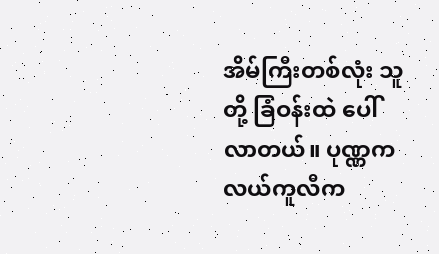အိမ်ကြီးတစ်လုံး သူတို့ ခြံဝန်းထဲ ပေါ်လာတယ်။ ပုဏ္ဏက လယ်ကူလီက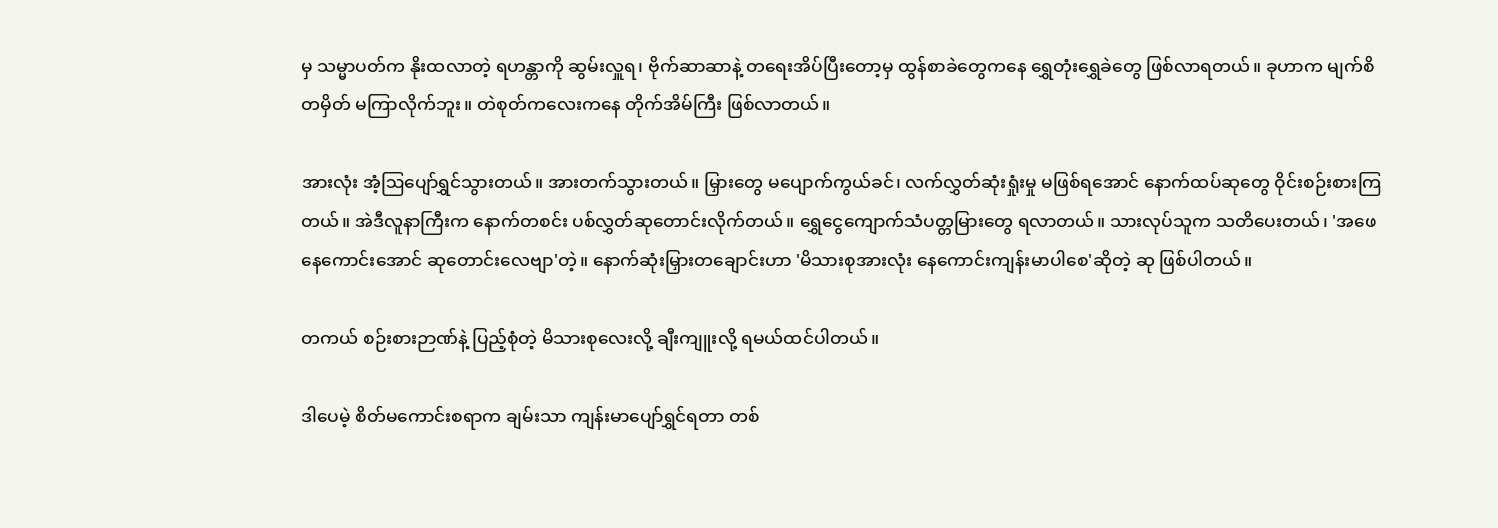မှ သမ္မာပတ်က နိုးထလာတဲ့ ရဟန္တာကို ဆွမ်းလှူရ၊ ဗိုက်ဆာဆာနဲ့ တရေးအိပ်ပြီးတော့မှ ထွန်စာခဲတွေကနေ ရွှေတုံးရွှေခဲတွေ ဖြစ်လာရတယ်။ ခုဟာက မျက်စိတမှိတ် မကြာလိုက်ဘူး။ တဲစုတ်ကလေးကနေ တိုက်အိမ်ကြီး ဖြစ်လာတယ်။

အားလုံး အံ့ဩပျော်ရွှင်သွားတယ်။ အားတက်သွားတယ်။ မြှားတွေ မပျောက်ကွယ်ခင်၊ လက်လွှတ်ဆုံးရှုံးမှု မဖြစ်ရအောင် နောက်ထပ်ဆုတွေ ဝိုင်းစဉ်းစားကြတယ်။ အဲဒီလူနာကြီးက နောက်တစင်း ပစ်လွှတ်ဆုတောင်းလိုက်တယ်။ ရွှေငွေကျောက်သံပတ္တမြားတွေ ရလာတယ်။ သားလုပ်သူက သတိပေးတယ်၊ 'အဖေ နေကောင်းအောင် ဆုတောင်းလေဗျာ'တဲ့။ နောက်ဆုံးမြှားတချောင်းဟာ 'မိသားစုအားလုံး နေ‌ကောင်း‌ကျန်းမာပါစေ'ဆိုတဲ့ ဆု ဖြစ်ပါတယ်။

တကယ် စဉ်းစားဉာဏ်နဲ့ ပြည့်စုံတဲ့ မိသားစုလေးလို့ ချီးကျူးလို့ ရမယ်ထင်ပါတယ်။

ဒါပေမဲ့ စိတ်မကောင်းစရာက ချမ်းသာ ကျန်းမာပျော်ရွှင်ရတာ တစ်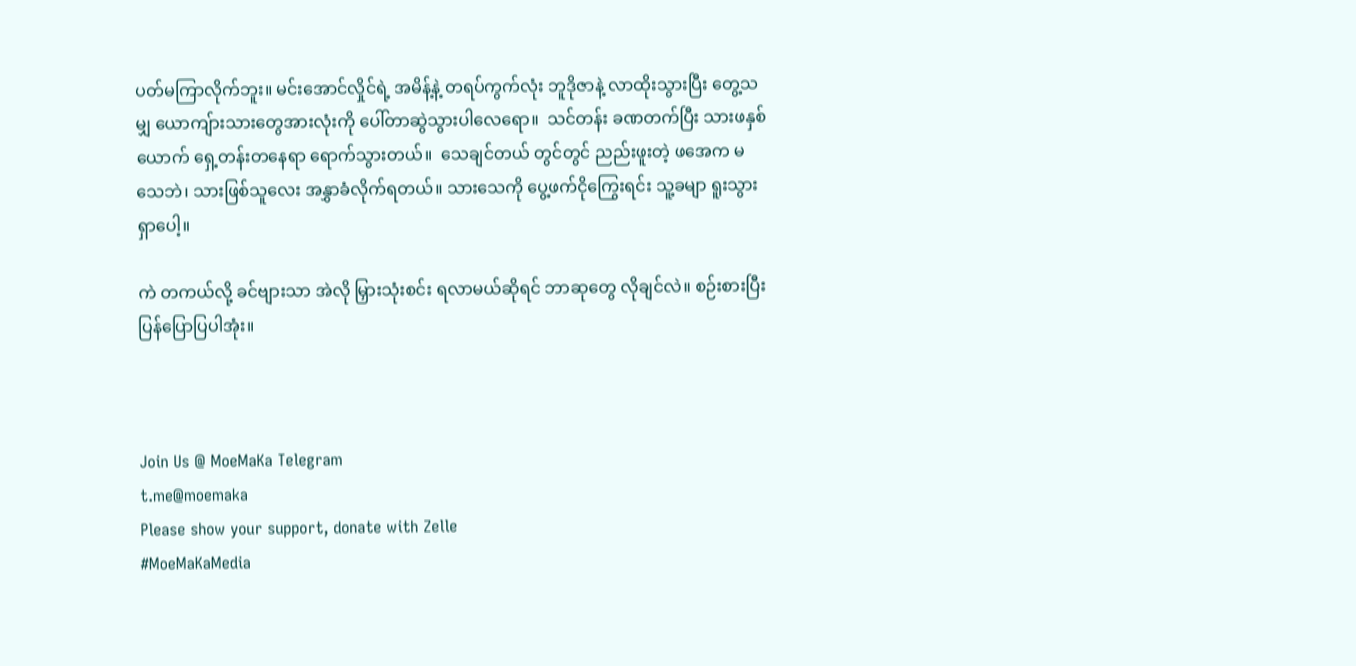ပတ်မကြာလိုက်ဘူး။ မင်းအောင်လှိုင်ရဲ့ အမိန့်နဲ့ တရပ်ကွက်လုံး ဘူဒိုဇာနဲ့ လာထိုးသွားပြီး တွေ့သမျှ ယောကျ်ားသားတွေအားလုံးကို ပေါ်တာဆွဲသွားပါလေရော။  သင်တန်း ခဏတက်ပြီး သားဖနှစ်ယောက် ရှေ့တန်းတနေရာ ရောက်သွားတယ်။  သေချင်တယ် တွင်တွင် ညည်းဖူးတဲ့ ဖအေက မသေဘဲ၊ သားဖြစ်သူလေး အနွှာခံလိုက်ရတယ်။ သားသေကို ပွေ့ဖက်ငိုကြွေးရင်း သူ့ခမျာ ရူးသွားရှာပေါ့။

ကဲ တကယ်လို့ ခင်ဗျားသာ အဲလို မြှားသုံးစင်း ရလာမယ်ဆိုရင် ဘာဆုတွေ လိုချင်လဲ။ စဉ်းစားပြီး ပြန်ပြောပြပါအုံး။



Join Us @ MoeMaKa Telegram
t.me@moemaka
Please show your support, donate with Zelle
#MoeMaKaMedia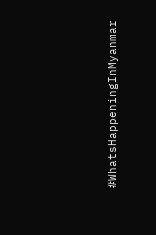#WhatsHappeningInMyanmar